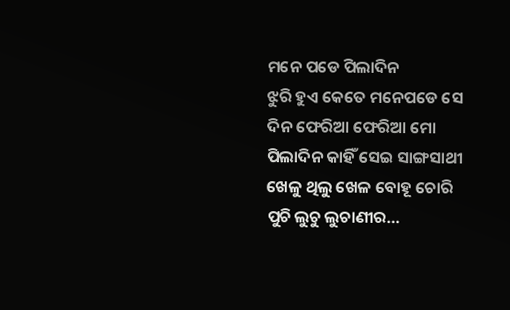ମନେ ପଡେ ପିଲାଦିନ
ଝୁରି ହୁଏ କେତେ ମନେପଡେ ସେ ଦିନ ଫେରିଆ ଫେରିଆ ମୋ ପିଲାଦିନ କାହିଁ ସେଇ ସାଙ୍ଗସାଥୀ ଖେଳୁ ଥିଲୁ ଖେଳ ବୋହୂ ଚୋରି ପୁଚି ଲୁଚୁ ଲୁଚାଣୀର…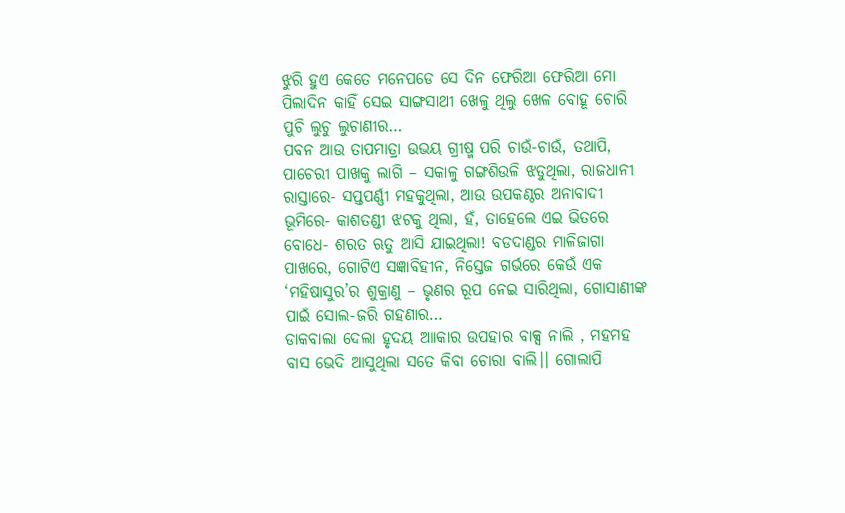ଝୁରି ହୁଏ କେତେ ମନେପଡେ ସେ ଦିନ ଫେରିଆ ଫେରିଆ ମୋ ପିଲାଦିନ କାହିଁ ସେଇ ସାଙ୍ଗସାଥୀ ଖେଳୁ ଥିଲୁ ଖେଳ ବୋହୂ ଚୋରି ପୁଚି ଲୁଚୁ ଲୁଚାଣୀର…
ପବନ ଆଉ ତାପମାତ୍ରା ଉଭୟ ଗ୍ରୀଷ୍ମ ପରି ଚାଉଁ-ଚାଉଁ, ତଥାପି, ପାଚେରୀ ପାଖକୁ ଲାଗି – ସକାଳୁ ଗଙ୍ଗଶିଉଳି ଝଡୁଥିଲା, ରାଜଧାନୀ ରାସ୍ତାରେ- ସପ୍ତପର୍ଣ୍ଣୀ ମହକୁଥିଲା, ଆଉ ଉପକଣ୍ଠର ଅନାବାଦୀ ଭୂମିରେ- କାଶତଣ୍ଡୀ ଝଟକୁ ଥିଲା, ହଁ, ତାହେଲେ ଏଇ ଭିତରେ ବୋଧେ- ଶରତ ଋତୁ ଆସି ଯାଇଥିଲା! ବଡଦାଣ୍ଡର ମାଳିଜାଗା ପାଖରେ, ଗୋଟିଏ ସଜ୍ଞାବିହୀନ, ନିସ୍ତେଜ ଗର୍ଭରେ କେଉଁ ଏକ ‘ମହିଷାସୁର’ର ଶୁକ୍ରାଣୁ – ଭୃଣର ରୂପ ନେଇ ସାରିଥିଲା, ଗୋସାଣୀଙ୍କ ପାଇଁ ସୋଲ-ଜରି ଗହଣାର…
ଡାକବାଲା ଦେଲା ହୃଦୟ ଆାକାର ଉପହାର ବାକ୍ସ ନାଲି , ମହମହ ବାସ ଭେଦି ଆସୁଥିଲା ସତେ କିବା ଚୋରା ବାଲି।। ଗୋଲାପି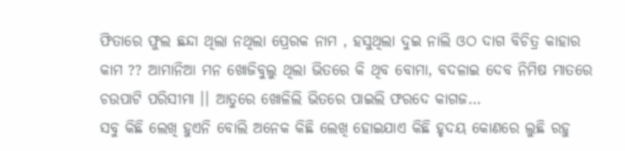ଫିତାରେ ଫୁଲ ଛନ୍ଦା ଥିଲା ନଥିଲା ପ୍ରେରକ ନାମ , ହସୁଥିଲା ଦୁଇ ନାଲି ଓଠ ଦାଗ ବିଚିତ୍ର କାହାର କାମ ?? ଆମାନିଆ ମନ ଖୋଜିବୁଲୁ ଥିଲା ଭିତରେ କି ଥିବ ବୋମା, ବଦଳାଇ ଦେବ ନିମିଷ ମାତରେ ଚଉପାଟି ପରିସୀମା ।। ଆତୁରେ ଖୋଳିଲି ଭିତରେ ପାଇଲି ଫରଦେ କାଗଜ…
ସବୁ କିଛି ଲେଖି ହୁଏନି ବୋଲି ଅନେକ କିଛି ଲେଖି ହୋଇଯାଏ କିଛି ହୃଦୟ କୋଣରେ ଲୁଛି ରହୁ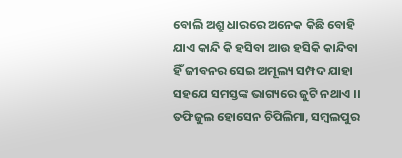ବୋଲି ଅଶ୍ରୁ ଧାରରେ ଅନେକ କିଛି ବୋହି ଯାଏ କାନ୍ଦି କି ହସିବା ଆଉ ହସିକି କାନ୍ଦିବା ହିଁ ଜୀବନର ସେଇ ଅମୂଲ୍ୟ ସମ୍ପଦ ଯାହା ସହଯେ ସମସ୍ତଙ୍କ ଭାଗ୍ୟରେ ଜୁଟି ନଥାଏ ।। ତଫିଜୁଲ ହୋସେନ ଚିପିଲିମା, ସମ୍ବଲପୁର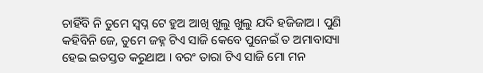ଚାହିଁବି ନି ତୁମେ ସ୍ବପ୍ନ ଟେ ହୁଅ ଆଖି ଖୁଲୁ ଖୁଲୁ ଯଦି ହଜିଜାଅ । ପୁଣି କହିବିନି ଜେ, ତୁମେ ଜହ୍ନ ଟିଏ ସାଜି କେବେ ପୁନେଇଁ ତ ଅମାବାସ୍ୟା ହେଇ ଇତସ୍ତତ କରୁଥାଅ । ବରଂ ତାରା ଟିଏ ସାଜି ମୋ ମନ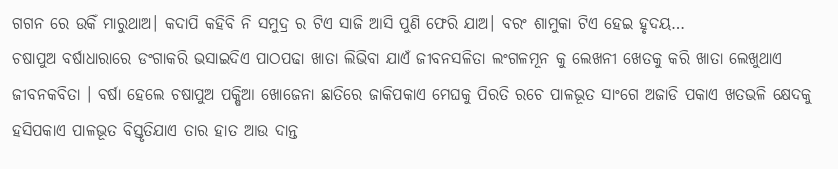ଗଗନ ରେ ଉକିଁ ମାରୁଥାଅ। କଦାପି କହିବି ନି ସମୁଦ୍ର ର ଟିଏ ସାଜି ଆସି ପୁଣି ଫେରି ଯାଅ। ବରଂ ଶାମୁକା ଟିଏ ହେଇ ହୃଦୟ…
ଚଷାପୁଅ ବର୍ଷାଧାରାରେ ଡଂଗାକରି ଭସାଇଦିଏ ପାଠପଢା ଖାତା ଲିଭିବା ଯାଏଁ ଜୀବନସଳିତା ଲଂଗଳମୂନ କୁ ଲେଖନୀ ଖେତକୁ କରି ଖାତା ଲେଖୁଥାଏ ଜୀବନକବିତା । ବର୍ଷା ହେଲେ ଚଷାପୁଅ ପକ୍ଷିଆ ଖୋଜେନା ଛାତିରେ ଜାକିପକାଏ ମେଘକୁ ପିରତି ରଚେ ପାଳଭୂତ ସାଂଗେ ଅଜାଡି ପକାଏ ଖତଭଳି କ୍ଷେଦକୁ ହସିପକାଏ ପାଳଭୂତ ବିସ୍ତୃତିଯାଏ ତାର ହାତ ଆଉ ଦାନ୍ତ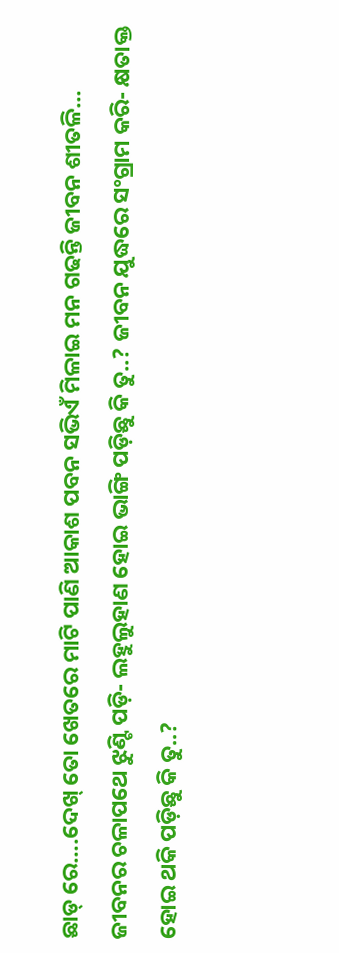ଛାଡ୍ ରେ….ଦେଖ୍ ତୋ ଖେତରେ ମାଟି ପାଣି ଆକାଶ ପବନ ସଭିଏଁ ମିଳାଇ ମନ ଗଢନ୍ତି ଜୀବନ ଶୀତଳି…
ଜୀବନର ଚଳାପଥେ ଝୁଣ୍ଟି ପଡ଼ି- ଲହୁଲୁହାଣ ହୋଇ ଭାଙ୍ଗି ପଡ଼ିଛୁ କି ତୁ..? ଜୀବନ ଯୁଦ୍ଧରେ ସଂଗ୍ରାମ କରି- କ୍ଷତାକ୍ତ ହୋଇ ଥକି ପଡ଼ିଛୁ କି ତୁ..?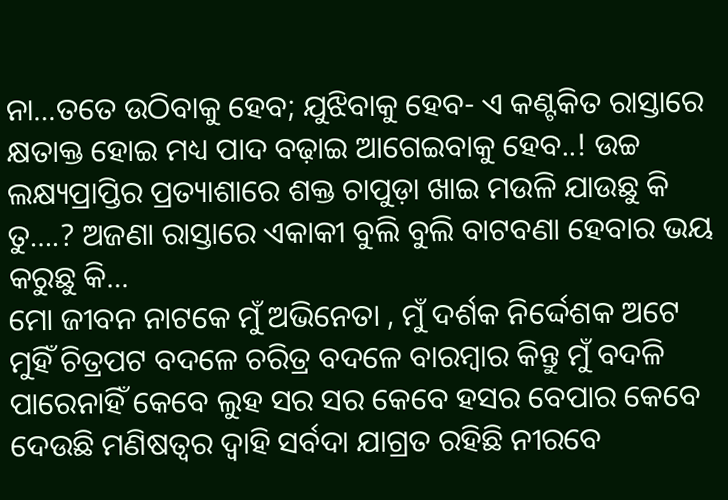ନା…ତତେ ଉଠିବାକୁ ହେବ; ଯୁଝିବାକୁ ହେବ- ଏ କଣ୍ଟକିତ ରାସ୍ତାରେ କ୍ଷତାକ୍ତ ହୋଇ ମଧ୍ୟ ପାଦ ବଢ଼ାଇ ଆଗେଇବାକୁ ହେବ..! ଉଚ୍ଚ ଲକ୍ଷ୍ୟପ୍ରାପ୍ତିର ପ୍ରତ୍ୟାଶାରେ ଶକ୍ତ ଚାପୁଡ଼ା ଖାଇ ମଉଳି ଯାଉଛୁ କି ତୁ….? ଅଜଣା ରାସ୍ତାରେ ଏକାକୀ ବୁଲି ବୁଲି ବାଟବଣା ହେବାର ଭୟ କରୁଛୁ କି…
ମୋ ଜୀବନ ନାଟକେ ମୁଁ ଅଭିନେତା , ମୁଁ ଦର୍ଶକ ନିର୍ଦ୍ଦେଶକ ଅଟେ ମୁହିଁ ଚିତ୍ରପଟ ବଦଳେ ଚରିତ୍ର ବଦଳେ ବାରମ୍ବାର କିନ୍ତୁ ମୁଁ ବଦଳି ପାରେନାହିଁ କେବେ ଲୁହ ସର ସର କେବେ ହସର ବେପାର କେବେ ଦେଉଛି ମଣିଷତ୍ବର ଦ୍ୱାହି ସର୍ବଦା ଯାଗ୍ରତ ରହିଛି ନୀରବେ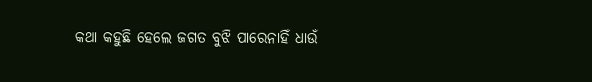କଥା କହୁଛି ହେଲେ ଜଗତ ବୁଝି ପାରେନାହିଁ ଧାଉଁ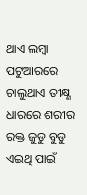ଥାଏ ଲମ୍ବା ପଟୁଆରରେ ଚାଲୁଥାଏ ତୀକ୍ଷ୍ଣ ଧାରରେ ଶରୀର ରକ୍ତ ଜୁଡୁ ବୁଡୁ ଏଇଥି ପାଇଁ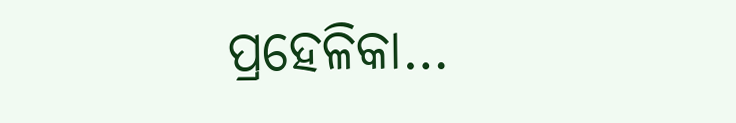ପ୍ରହେଳିକା…